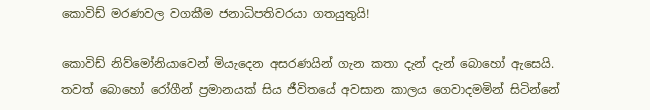කොවිඩ් මරණවල වගකීම ජනාධිපතිවරයා ගතයුතුයි!

කොවිඩ් නිව්මෝනියාවෙන් මියැදෙන අසරණයින් ගැන කතා දැන් දැන් බොහෝ ඇසෙයි. තවත් බොහෝ රෝගීන් ප්‍රමානයක් සිය ජීවිතයේ අවසාන කාලය ගෙවාදමමින් සිටින්නේ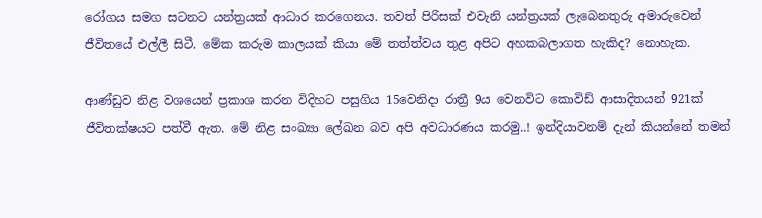රෝගය සමග සටනට යන්ත්‍රයක් ආධාර කරගෙනය. තවත් පිරිසක් එවැනි යන්ත්‍රයක් ලැබෙනතුරු අමාරුවෙන් ජීවිතයේ එල්ලී සිටී. මේක කරුම කාලයක් කියා මේ තත්ත්වය තුළ අපිට අහකබලාගත හැකිද? නොහැක.

ආණ්ඩුව නිළ වශයෙන් ප්‍රකාශ කරන විදිහට පසුගිය 15වෙනිදා රාත්‍රී 9ය වෙනවිට කොවිඩ් ආසාදිතයන් 921ක් ජීවිතක්ෂයට පත්වී ඇත. මේ නිළ සංඛ්‍යා ලේඛන බව අපි අවධාරණය කරමු..! ඉන්දියාවනම් දැන් කියන්නේ තමන්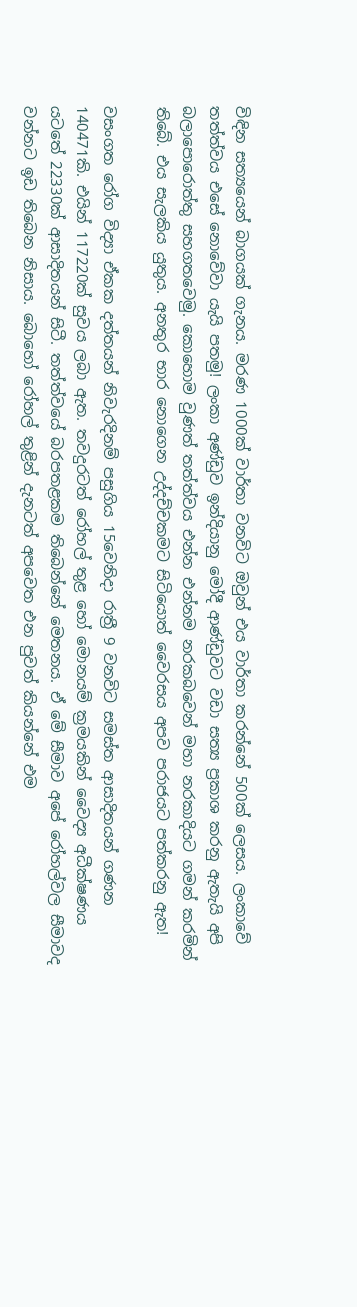විඳින සත්‍යයෙන් බාගයක් ගැනය. මරණ 1000ක් වාර්තා වනවිට ඔවුන් එය වාර්තා කරන්නේ 500ක් ලෙසය. ලංකාවේ තත්ත්වය එසේ නොවේවා යැයි පතමු! ලංකා අණ්ඩුව ඉන්දියානු මෝදී ආණ්ඩුවට වඩා සත්‍ය ප්‍රකාශ කරනු ඇතැයි අපි බලාපොරොත්තු සහගතවෙමු. කොහොම වුණත් තත්ත්වය එන්න එන්නම නරකබවෙන් මහා නරකාදියට ගමන් කරමින් තිබේ. එය සැලකිය යුතුය. අනතුර භාර නොගෙන උද්දච්චකමට සිටියොත් වෛරසය අපව පරාජයට පත්කරනු ඇත!

වසංගත රෝග විද්‍යා ඒකක දත්තයන් නිවැරදිනම් පසුගිය 15වෙනිදා රාත්‍රී 9 වනවිට සමස්ත ආසාදිතයන් ගණන 140471කි. එයින් 117220ක් සුවය ලබා ඇත. තවදුරටත් රෝහල් තුළ හෝ මොනයම් ක්‍රමයකින් වෛද්‍ය අධීක්ෂණය යටතේ 22330ක් ආසාදිතයන් සිටී. තත්ත්වයේ බරපතළකම තිබෙන්නේ මෙතනය. ඒ මේ සීමාව අපේ රෝහල්වල සීමාවද වන්නට ඉඩ තිබෙන නිසාය. බොහෝ රෝහල් තුළින් දැනටත් අපවෙත එන පුවත් කියන්නේ එම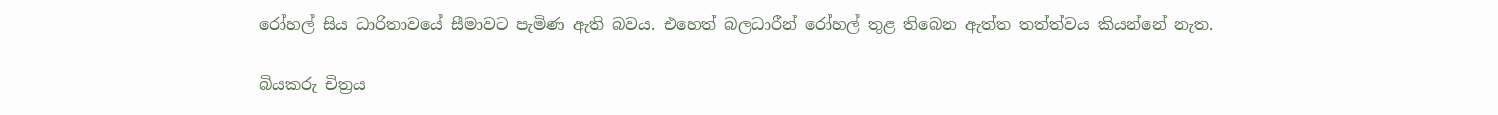රෝහල් සිය ධාරිතාවයේ සීමාවට පැමිණ ඇති බවය. එහෙත් බලධාරීන් රෝහල් තුළ තිබෙන ඇත්ත තත්ත්වය කියන්නේ නැත.

බියකරු චිත්‍රය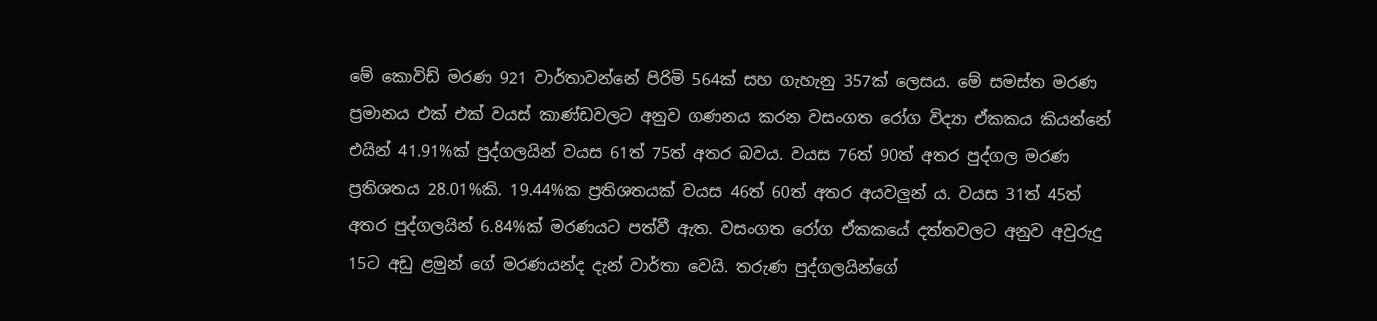මේ කොවිඩ් මරණ 921 වාර්තාවන්නේ පිරිමි 564ක් සහ ගැහැනු 357ක් ලෙසය. මේ සමස්ත මරණ ප්‍රමානය එක් එක් වයස් කාණ්ඩවලට අනුව ගණනය කරන වසංගත රෝග විද්‍යා ඒකකය කියන්නේ එයින් 41.91%ක් පුද්ගලයින් වයස 61ත් 75ත් අතර බවය. වයස 76ත් 90ත් අතර පුද්ගල මරණ ප්‍රතිශතය 28.01%කි. 19.44%ක ප්‍රතිශතයක් වයස 46ත් 60ත් අතර අයවලුන් ය. වයස 31ත් 45ත් අතර පුද්ගලයින් 6.84%ක් මරණයට පත්වී ඇත. වසංගත රෝග ඒකකයේ දත්තවලට අනුව අවුරුදු 15ට අඩු ළමුන් ගේ මරණයන්ද දැන් වාර්තා වෙයි. තරුණ පුද්ගලයින්ගේ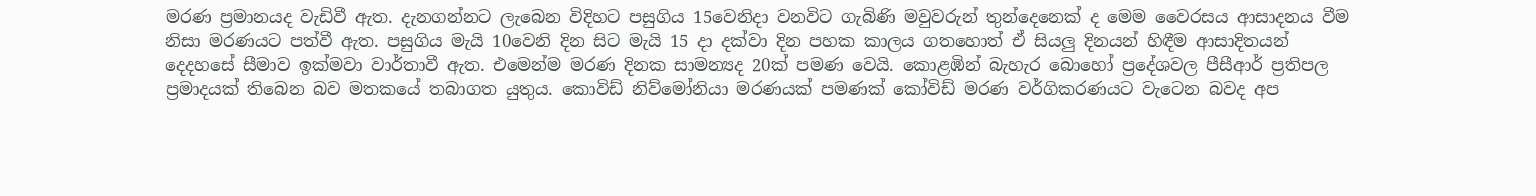මරණ ප්‍රමානයද වැඩිවී ඇත. දැනගන්නට ලැබෙන විදිහට පසුගිය 15වෙනිදා වනවිට ගැබිණි මවුවරුන් තුන්දෙනෙක් ද මෙම වෛරසය ආසාදනය වීම නිසා මරණයට පත්වී ඇත. පසුගිය මැයි 10වෙනි දින සිට මැයි 15 දා දක්වා දින පහක කාලය ගතහොත් ඒ සියලු දිනයන් හිඳීම ආසාදිතයන් දෙදහසේ සීමාව ඉක්මවා වාර්තාවී ඇත. එමෙන්ම මරණ දිනක සාමන්‍යද 20ක් පමණ වෙයි. කොළඹින් බැහැර බොහෝ ප්‍රදේශවල පීසීආර් ප්‍රතිපල ප්‍රමාදයක් තිබෙන බව මතකයේ තබාගත යුතුය. කොවිඩ් නිව්මෝනියා මරණයක් පමණක් කෝවිඩ් මරණ වර්ගිකරණයට වැටෙන බවද අප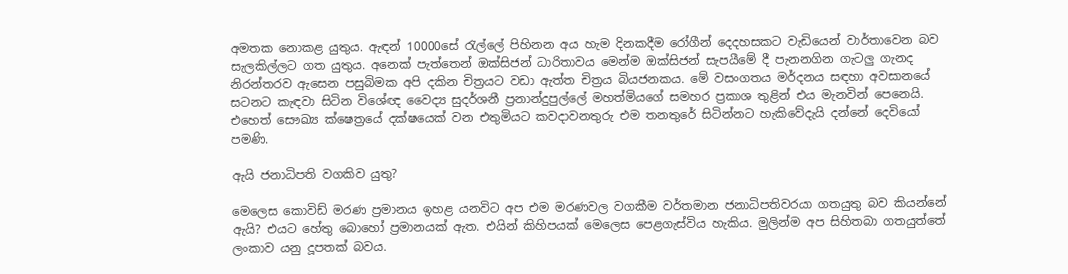අමතක නොකළ යුතුය. ඇඳන් 10000සේ රැල්ලේ පිහිනන අය හැම දිනකදීම රෝගීන් දෙදහසකට වැඩියෙන් වාර්තාවෙන බව සැලකිල්ලට ගත යුතුය. අනෙක් පැත්තෙන් ඔක්සිජන් ධාරිතාවය මෙන්ම ඔක්සිජන් සැපයීමේ දී පැනනගින ගැටලු ගැනද නිරන්තරව ඇසෙන පසුබිමක අපි දකින චිත්‍රයට වඩා ඇත්ත චිත්‍රය බියජනකය. මේ වසංගතය මර්දනය සඳහා අවසානයේ සටනට කැඳවා සිටින විශේඥ වෛද්‍ය සුදර්ශනී ප්‍රනාන්දුපුල්ලේ මහත්මියගේ සමහර ප්‍රකාශ තුළින් එය මැනවින් පෙනෙයි. එහෙත් සෞඛ්‍ය ක්ෂෙත්‍රයේ දක්ෂයෙක් වන එතුමියට කවදාවනතුරු එම තනතුරේ සිටින්නට හැකිවේදැයි දන්නේ දෙවියෝ පමණි.

ඇයි ජනාධිපති වගකිව යුතු?

මෙලෙස කොවිඩ් මරණ ප්‍රමානය ඉහළ යනවිට අප එම මරණවල වගකීම වර්තමාන ජනාධිපතිවරයා ගතයුතු බව කියන්නේ ඇයි? එයට හේතු බොහෝ ප්‍රමානයක් ඇත. එයින් කිහිපයක් මෙලෙස පෙළගැස්විය හැකිය. මුලින්ම අප සිහිතබා ගතයුත්තේ ලංකාව යනු දූපතක් බවය.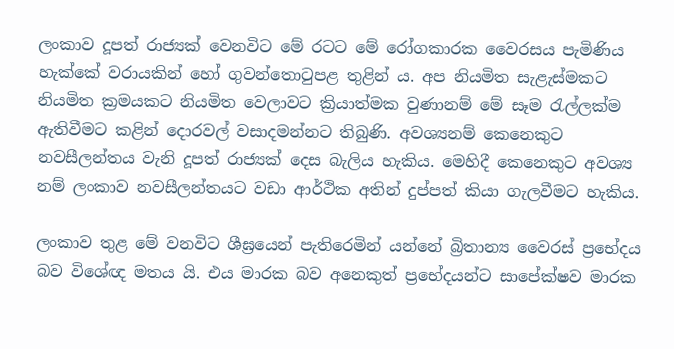ලංකාව දූපත් රාජ්‍යක් වෙනවිට මේ රටට මේ රෝගකාරක වෛරසය පැමිණිය හැක්කේ වරායකින් හෝ ගුවන්තොටුපළ තුළින් ය. අප නියමිත සැළැස්මකට නියමිත ක්‍රමයකට නියමිත වෙලාවට ක්‍රියාත්මක වුණානම් මේ සෑම රැල්ලක්ම ඇතිවීමට කළින් දොරවල් වසාදමන්නට තිබුණි. අවශ්‍යනම් කෙනෙකුට නවසීලන්තය වැනි දූපත් රාජ්‍යක් දෙස බැලිය හැකිය. මෙහිදී කෙනෙකුට අවශ්‍ය නම් ලංකාව නවසීලන්තයට වඩා ආර්ථික අතින් දුප්පත් කියා ගැලවීමට හැකිය.

ලංකාව තුළ මේ වනවිට ශීඝ්‍රයෙන් පැතිරෙමින් යන්නේ බ්‍රිතාන්‍ය වෛරස් ප්‍රභේදය බව විශේඥ මතය යි. එය මාරක බව අනෙකුත් ප්‍රභේදයන්ට සාපේක්ෂව මාරක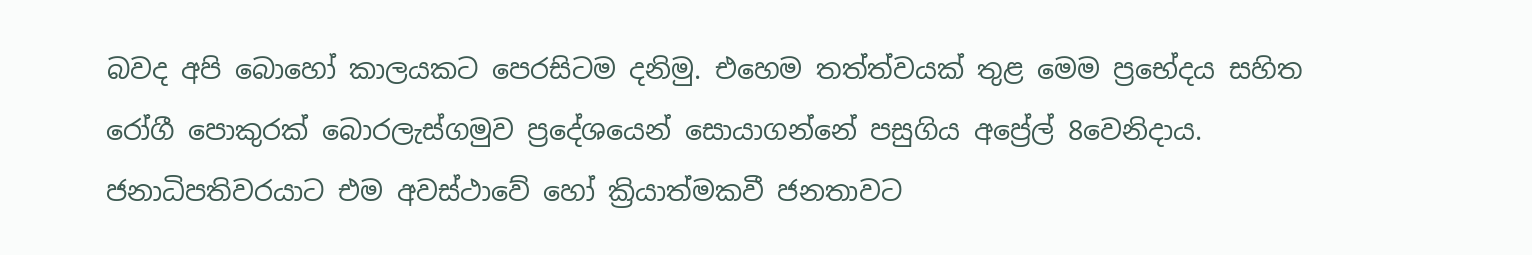බවද අපි බොහෝ කාලයකට පෙරසිටම දනිමු. එහෙම තත්ත්වයක් තුළ මෙම ප්‍රභේදය සහිත රෝගී පොකුරක් බොරලැස්ගමුව ප්‍රදේශයෙන් සොයාගන්නේ පසුගිය අප්‍රේල් 8වෙනිදාය. ජනාධිපතිවරයාට එම අවස්ථාවේ හෝ ක්‍රියාත්මකවී ජනතාවට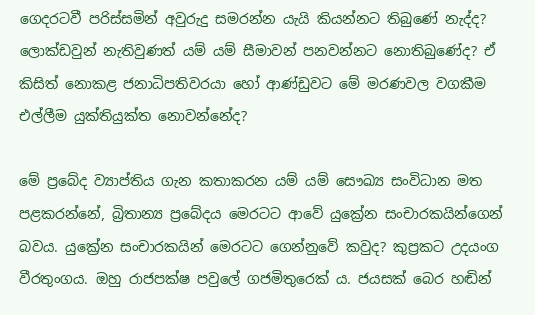ගෙදරටවී පරිස්සමින් අවුරුදු සමරන්න යැයි කියන්නට තිබුණේ නැද්ද? ලොක්ඩවුන් නැතිවුණත් යම් යම් සීමාවන් පනවන්නට නොතිබුණේද? ඒ කිසිත් නොකළ ජනාධිපතිවරයා හෝ ආණ්ඩුවට මේ මරණවල වගකීම එල්ලීම යුක්තියුක්ත නොවන්නේද?

මේ ප්‍රබේද ව්‍යාප්තිය ගැන කතාකරන යම් යම් සෞඛ්‍ය සංවිධාන මත පළකරන්නේ, බ්‍රිතාන්‍ය ප්‍රබේදය මෙරටට ආවේ යුක්‍රේන සංචාරකයින්ගෙන් බවය. යුක්‍රේන සංචාරකයින් මෙරටට ගෙන්නුවේ කවුද? කුප්‍රකට උදයංග වීරතුංගය. ඔහු රාජපක්ෂ පවුලේ ගජමිතුරෙක් ය. ජයසක් බෙර හඬින්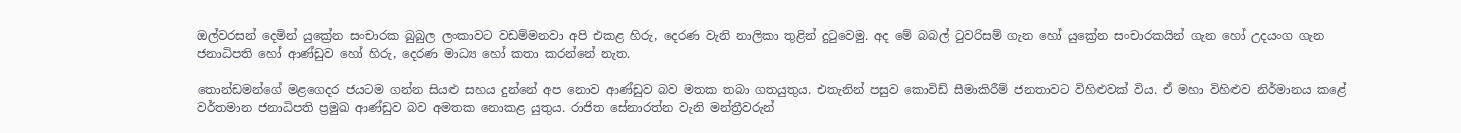ඔල්වරසන් දෙමින් යුක්‍රේන සංචාරක බුබුල ලංකාවට වඩම්මනවා අපි එකළ හිරු, දෙරණ වැනි නාලිකා තුළින් දුටුවෙමු. අද මේ බබල් ටුවරිසම් ගැන හෝ යුක්‍රේන සංචාරකයින් ගැන හෝ උදයංග ගැන ජනාධිපති හෝ ආණ්ඩුව හෝ හිරු, දෙරණ මාධ්‍ය හෝ කතා කරන්නේ නැත.

තොන්ඩමන්ගේ මළගෙදර ජයටම ගන්න සියළු සහය දුන්නේ අප නොව ආණ්ඩුව බව මතක තබා ගතයුතුය. එතැනින් පසුව කොවිඩ් සීමාකිරීම් ජනතාවට විහිළුවක් විය. ඒ මහා විහිළුව නිර්මානය කළේ වර්තමාන ජනාධිපති ප්‍රමුඛ ආණ්ඩුව බව අමතක නොකළ යුතුය. රාජිත සේනාරත්න වැනි මන්ත්‍රීවරුන්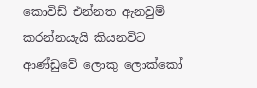කොවිඩ් එන්නත ඇනවුම් කරන්නයැයි කියනවිට ආණ්ඩුවේ ලොකු ලොක්කෝ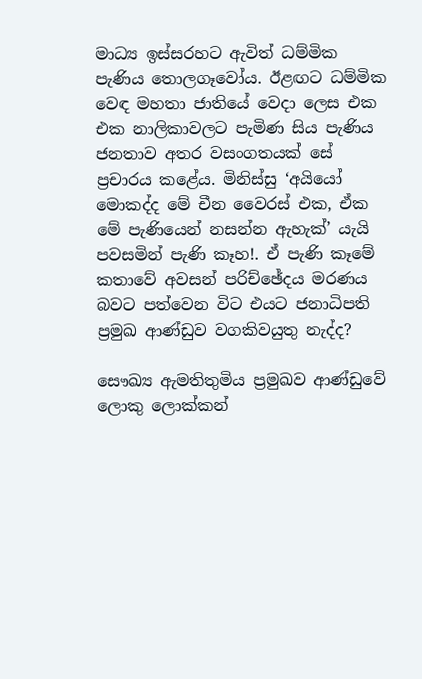මාධ්‍ය ඉස්සරහට ඇවිත් ධම්මික පැණිය තොලගෑවෝය. ඊළඟට ධම්මික වෙඳ මහතා ජාතියේ වෙදා ලෙස එක එක නාලිකාවලට පැමිණ සිය පැණිය ජනතාව අතර වසංගතයක් සේ ප්‍රචාරය කළේය. මිනිස්සු ‘අයියෝ මොකද්ද මේ චීන වෛරස් එක, ඒක මේ පැණියෙන් නසන්න ඇහැක්’ යැයි පවසමින් පැණි කෑහ!. ඒ පැණි කෑමේ කතාවේ අවසන් පරිච්ඡේදය මරණය බවට පත්වෙන විට එයට ජනාධිපති ප්‍රමුඛ ආණ්ඩුව වගකිවයුතු නැද්ද?

සෞඛ්‍ය ඇමතිතුමිය ප්‍රමුඛව ආණ්ඩුවේ ලොකු ලොක්කන්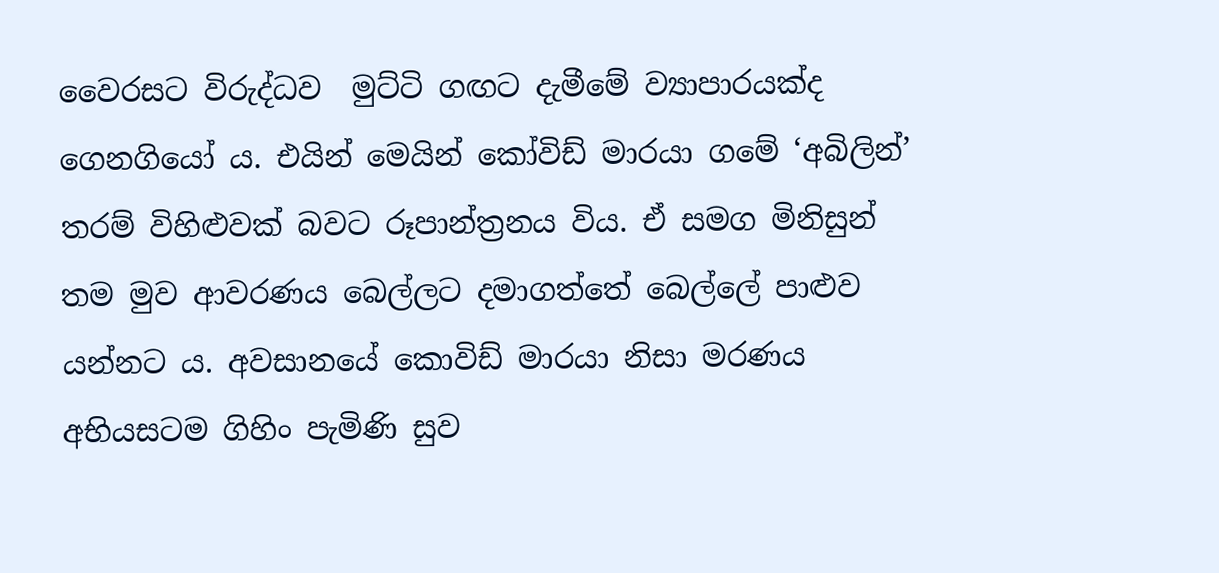වෛරසට විරුද්ධව  මුට්ටි ගඟට දැමීමේ ව්‍යාපාරයක්ද ගෙනගියෝ ය. එයින් මෙයින් කෝවිඩ් මාරයා ගමේ ‘අබිලින්’ තරම් විහිළුවක් බවට රූපාන්ත්‍රනය විය. ඒ සමග මිනිසුන් තම මුව ආවරණය බෙල්ලට දමාගත්තේ බෙල්ලේ පාළුව යන්නට ය. අවසානයේ කොවිඩ් මාරයා නිසා මරණය අභියසටම ගිහිං පැමිණි සුව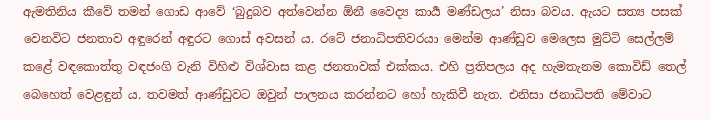ඇමතිනිය කීවේ තමන් ගොඩ ආවේ ‘බුදුබව අත්වෙන්න ඕනී වෛද්‍ය කාර්‍ය මණ්ඩලය’ නිසා බවය. ඇයට සත්‍ය පසක් වෙනවිට ජනතාව අඳුරෙන් අඳුරට ගොස් අවසන් ය. රටේ ජනාධිපතිවරයා මෙන්ම ආණ්ඩුව මෙලෙස මුට්ටි සෙල්ලම් කළේ වඳකොත්තු වඳජංගි වැනි විහිළු විශ්වාස කළ ජනතාවක් එක්කය. එහි ප්‍රතිපලය අද හැමතැනම කොවිඩ් තෙල් බෙහෙත් වෙළඳුන් ය. තවමත් ආණ්ඩුවට ඔවුන් පාලනය කරන්නට හෝ හැකිවී නැත. එනිසා ජනාධිපති මේවාට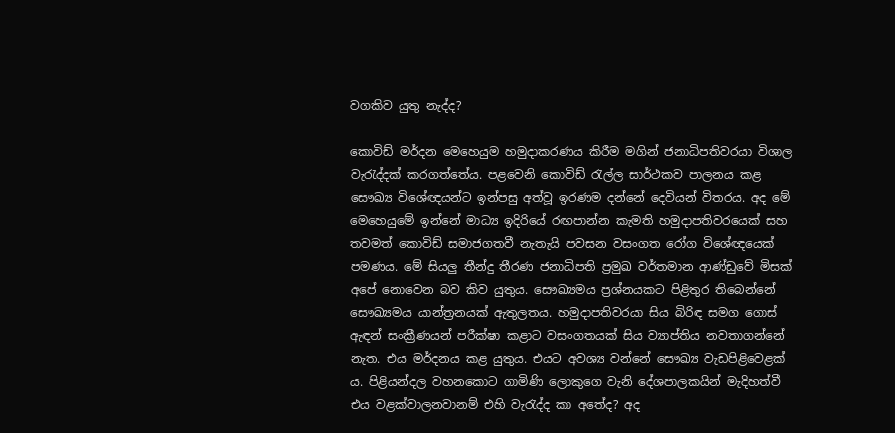වගකිව යුතු නැද්ද?

කොවිඩ් මර්දන මෙහෙයුම හමුදාකරණය කිරීම මගින් ජනාධිපතිවරයා විශාල වැරැද්දක් කරගත්තේය. පළවෙනි කොවිඩ් රැල්ල සාර්ථකව පාලනය කළ සෞඛ්‍ය විශේඥයන්ට ඉන්පසු අත්වූ ඉරණම දන්නේ දෙවියන් විතරය. අද මේ මෙහෙයුමේ ඉන්නේ මාධ්‍ය ඉදිරියේ රඟපාන්න කැමති හමුදාපතිවරයෙක් සහ තවමත් කොවිඩ් සමාජගතවී නැතැයි පවසන වසංගත රෝග විශේඥයෙක් පමණය. මේ සියලු තීන්දු තීරණ ජනාධිපති ප්‍රමුඛ වර්තමාන ආණ්ඩුවේ මිසක් අපේ නොවෙන බව කිව යුතුය. සෞඛ්‍යමය ප්‍රශ්නයකට පිළිතුර තිබෙන්නේ සෞඛ්‍යමය යාන්ත්‍රනයක් ඇතුලතය. හමුදාපතිවරයා සිය බිරිඳ සමග ගොස් ඇඳන් සංක්‍රීණයන් පරීක්ෂා කළාට වසංගතයක් සිය ව්‍යාප්තිය නවතාගන්නේ නැත. එය මර්දනය කළ යුතුය. එයට අවශ්‍ය වන්නේ සෞඛ්‍ය වැඩපිළිවෙළක් ය. පිළියන්දල වහනකොට ගාමිණි ලොකුගෙ වැනි දේශපාලකයින් මැදිහත්වී එය වළක්වාලනවානම් එහි වැරැද්ද කා අතේද? අද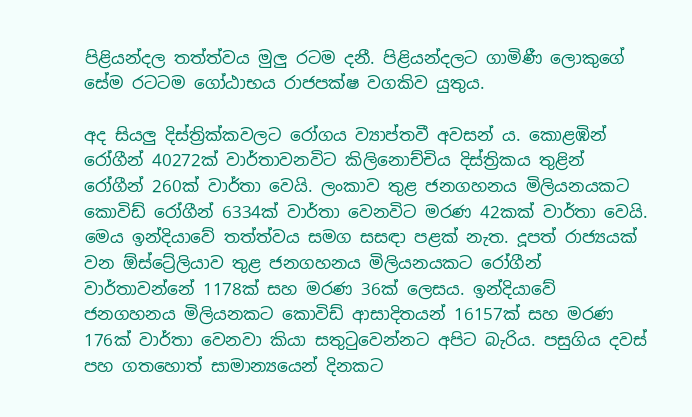පිළියන්දල තත්ත්වය මුලු රටම දනී. පිළියන්දලට ගාමිණී ලොකුගේ සේම රටටම ගෝඨාභය රාජපක්ෂ වගකිව යුතුය.

අද සියලු දිස්ත්‍රික්කවලට රෝගය ව්‍යාප්තවී අවසන් ය. කොළඹින් රෝගීන් 40272ක් වාර්තාවනවිට කිලිනොච්චිය දිස්ත්‍රිකය තුළින් රෝගීන් 260ක් වාර්තා වෙයි. ලංකාව තුළ ජනගහනය මිලියනයකට කොවිඩ් රෝගීන් 6334ක් වාර්තා වෙනවිට මරණ 42කක් වාර්තා වෙයි. මෙය ඉන්දියාවේ තත්ත්වය සමග සසඳා පළක් නැත. දූපත් රාජ්‍යයක් වන ඕස්ට්‍රේලියාව තුළ ජනගහනය මිලියනයකට රෝගීන් වාර්තාවන්නේ 1178ක් සහ මරණ 36ක් ලෙසය. ඉන්දියාවේ ජනගහනය මිලියනකට කොවිඩ් ආසාදිතයන් 16157ක් සහ මරණ 176ක් වාර්තා වෙනවා කියා සතුටුවෙන්නට අපිට බැරිය. පසුගිය දවස් පහ ගතහොත් සාමාන්‍යයෙන් දිනකට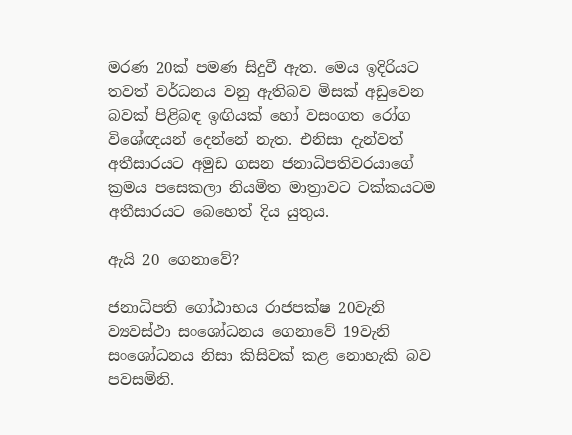මරණ 20ක් පමණ සිදුවී ඇත. මෙය ඉදිරියට තවත් වර්ධනය වනු ඇතිබව මිසක් අඩුවෙන බවක් පිළිබඳ ඉඟියක් හෝ වසංගත රෝග විශේඥයන් දෙන්නේ නැත. එනිසා දැන්වත් අතීසාරයට අමුඩ ගසන ජනාධිපතිවරයාගේ ක්‍රමය පසෙකලා නියමිත මාත්‍රාවට ටක්කයටම අතීසාරයට බෙහෙත් දිය යුතුය.

ඇයි 20 ගෙනාවේ?

ජනාධිපති ගෝඨාභය රාජපක්ෂ 20වැනි ව්‍යවස්ථා සංශෝධනය ගෙනාවේ 19වැනි සංශෝධනය නිසා කිසිවක් කළ නොහැකි බව පවසමිනි.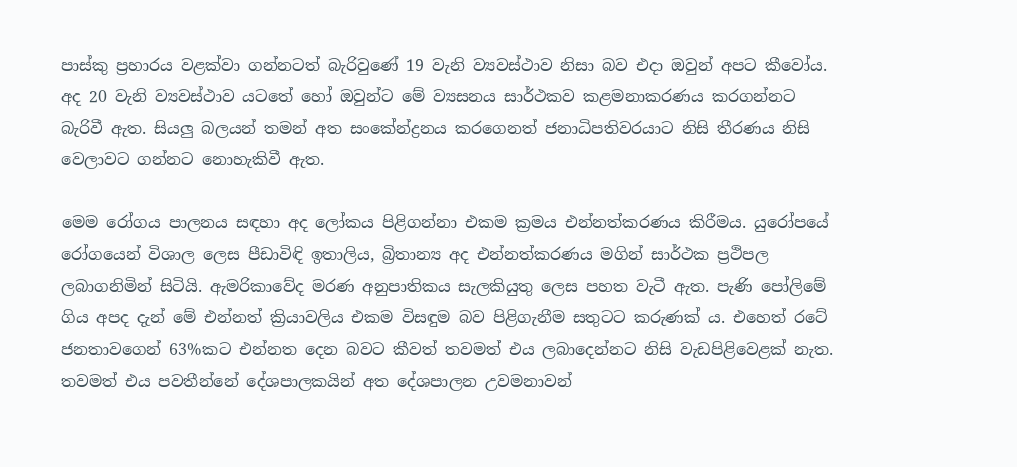පාස්කු ප්‍රහාරය වළක්වා ගන්නටත් බැරිවුණේ 19 වැනි ව්‍යවස්ථාව නිසා බව එදා ඔවුන් අපට කීවෝය. අද 20 වැනි ව්‍යවස්ථාව යටතේ හෝ ඔවුන්ට මේ ව්‍යසනය සාර්ථකව කළමනාකරණය කරගන්නට බැරිවී ඇත. සියලු බලයන් තමන් අත සංකේන්ද්‍රනය කරගෙනත් ජනාධිපතිවරයාට නිසි තීරණය නිසි වෙලාවට ගන්නට නොහැකිවී ඇත.

මෙම රෝගය පාලනය සඳහා අද ලෝකය පිළිගන්නා එකම ක්‍රමය එන්නත්කරණය කිරීමය. යුරෝපයේ රෝගයෙන් විශාල ලෙස පීඩාවිඳි ඉතාලිය, බ්‍රිතාන්‍ය අද එන්නත්කරණය මගින් සාර්ථක ප්‍රථිපල ලබාගනිමින් සිටියි. ඇමරිකාවේද මරණ අනුපාතිකය සැලකියුතු ලෙස පහත වැටී ඇත. පැණි පෝලිමේ ගිය අපද දැන් මේ එන්නත් ක්‍රියාවලිය එකම විසඳුම බව පිළිගැනීම සතුටට කරුණක් ය. එහෙත් රටේ ජනතාවගෙන් 63%කට එන්නත දෙන බවට කීවත් තවමත් එය ලබාදෙන්නට නිසි වැඩපිළිවෙළක් නැත. තවමත් එය පවතීන්නේ දේශපාලකයින් අත දේශපාලන උවමනාවන්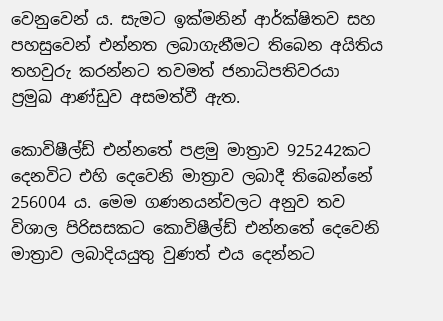වෙනුවෙන් ය. සැමට ඉක්මනින් ආර්ක්ෂිතව සහ පහසුවෙන් එන්නත ලබාගැනීමට තිබෙන අයිතිය තහවුරු කරන්නට තවමත් ජනාධිපතිවරයා ප්‍රමුඛ ආණ්ඩුව අසමත්වී ඇත.

කොවිෂීල්ඩ් එන්නතේ පළමු මාත්‍රාව 925242කට දෙනවිට එහි දෙවෙනි මාත්‍රාව ලබාදී තිබෙන්නේ 256004 ය. මෙම ගණනයන්වලට අනුව තව විශාල පිරිසසකට කොවිෂීල්ඩ් එන්නතේ දෙවෙනි මාත්‍රාව ලබාදියයුතු වුණත් එය දෙන්නට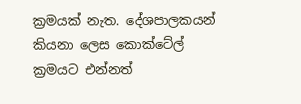ක්‍රමයක් නැත. දේශපාලකයන් කියනා ලෙස කොක්ටේල් ක්‍රමයට එන්නත්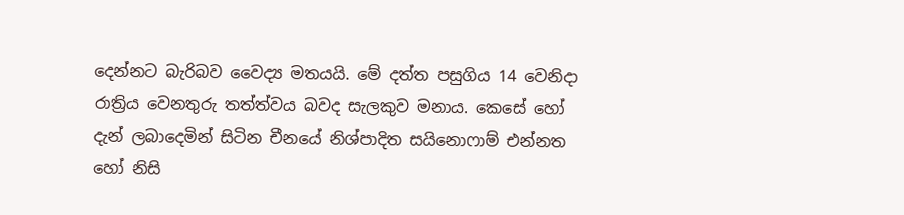දෙන්නට බැරිබව වෛද්‍ය මතයයි. මේ දත්ත පසුගිය 14 වෙනිදා රාත්‍රිය වෙනතුරු තත්ත්වය බවද සැලකුව මනාය. කෙසේ හෝ දැන් ලබාදෙමින් සිටින චීනයේ නිශ්පාදිත සයිනොෆාම් එන්නත හෝ නිසි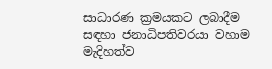සාධාරණ ක්‍රමයකට ලබාදීම සඳහා ජනාධිපතිවරයා වහාම මැදිහත්ව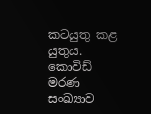කටයුතු කළ යුතුය. කොවිඩ් මරණ සංඛ්‍යාව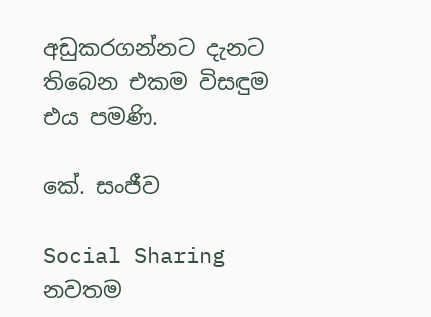අඩුකරගන්නට දැනට තිබෙන එකම විසඳුම එය පමණි.

කේ. සංජීව

Social Sharing
නවතම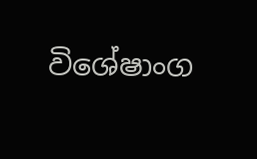විශේෂාංග